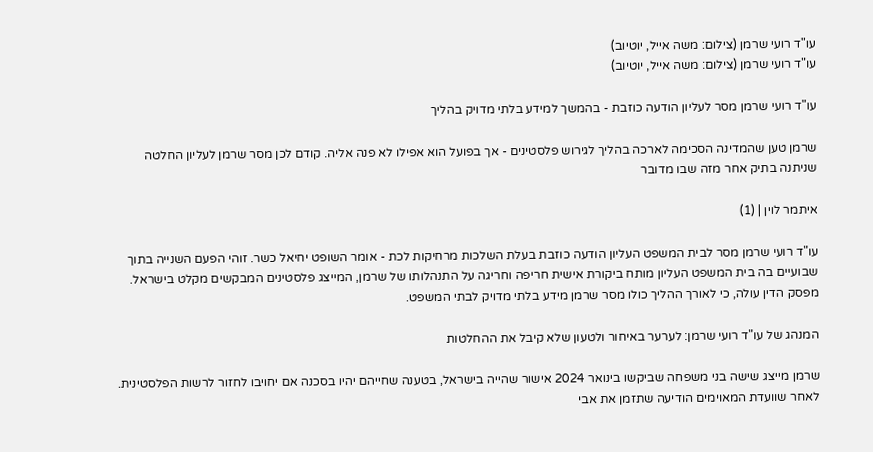עו"ד רועי שרמן (צילום: משה אייל, יוטיוב)
עו"ד רועי שרמן (צילום: משה אייל, יוטיוב)

עו"ד רועי שרמן מסר לעליון הודעה כוזבת - בהמשך למידע בלתי מדויק בהליך

שרמן טען שהמדינה הסכימה לארכה בהליך לגירוש פלסטינים - אך בפועל הוא אפילו לא פנה אליה. קודם לכן מסר שרמן לעליון החלטה שניתנה בתיק אחר מזה שבו מדובר

איתמר לוין | (1)

עו"ד רועי שרמן מסר לבית המשפט העליון הודעה כוזבת בעלת השלכות מרחיקות לכת - אומר השופט יחיאל כשר. זוהי הפעם השנייה בתוך שבועיים בה בית המשפט העליון מותח ביקורת אישית חריפה וחריגה על התנהלותו של שרמן, המייצג פלסטינים המבקשים מקלט בישראל. מפסק הדין עולה, כי לאורך ההליך כולו מסר שרמן מידע בלתי מדויק לבתי המשפט.

המנהג של עו"ד רועי שרמן: לערער באיחור ולטעון שלא קיבל את ההחלטות

שרמן מייצג שישה בני משפחה שביקשו בינואר 2024 אישור שהייה בישראל, בטענה שחייהם יהיו בסכנה אם יחויבו לחזור לרשות הפלסטינית. לאחר שוועדת המאוימים הודיעה שתזמן את אבי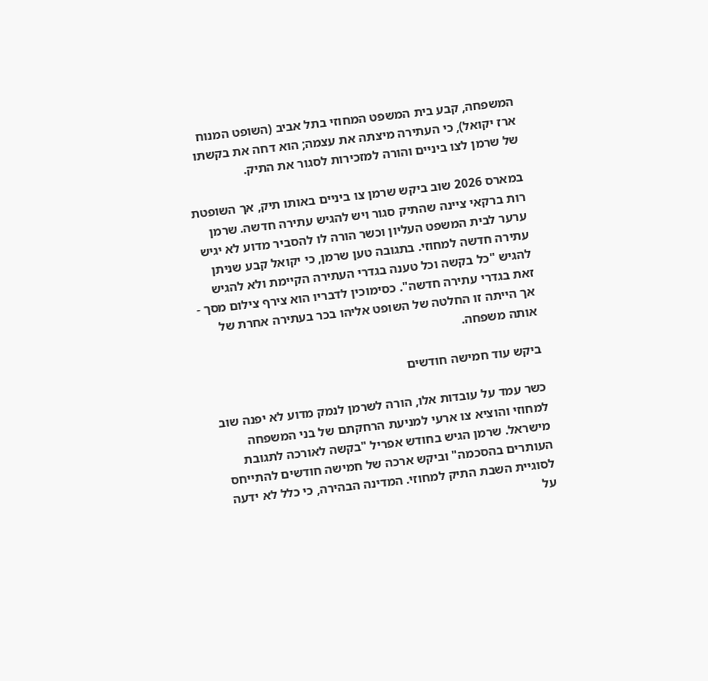המשפחה, קבע בית המשפט המחוזי בתל אביב (השופט המנוח ארז יקואל), כי העתירה מיצתה את עצמה; הוא דחה את בקשתו של שרמן לצו ביניים והורה למזכירות לסגור את התיק.

במארס 2026 שוב ביקש שרמן צו ביניים באותו תיק, אך השופטת רות ברקאי ציינה שהתיק סגור ויש להגיש עתירה חדשה. שרמן ערער לבית המשפט העליון וכשר הורה לו להסביר מדוע לא יגיש עתירה חדשה למחוזי. בתגובה טען שרמן, כי יקואל קבע שניתן להגיש "כל בקשה וכל טענה בגדרי העתירה הקיימת ולא להגיש זאת בגדרי עתירה חדשה". כסימוכין לדבריו הוא צירף צילום מסך - אך הייתה זו החלטה של השופט אליהו בכר בעתירה אחרת של אותה משפחה.

ביקש עוד חמישה חודשים

כשר עמד על עובדות אלו, הורה לשרמן לנמק מדוע לא יפנה שוב למחוזי והוציא צו ארעי למניעת הרחקתם של בני המשפחה מישראל. שרמן הגיש בחודש אפריל "בקשה לאורכה לתגובת העותרים בהסכמה" וביקש ארכה של חמישה חודשים להתייחס לסוגיית השבת התיק למחוזי. המדינה הבהירה, כי כלל לא ידעה על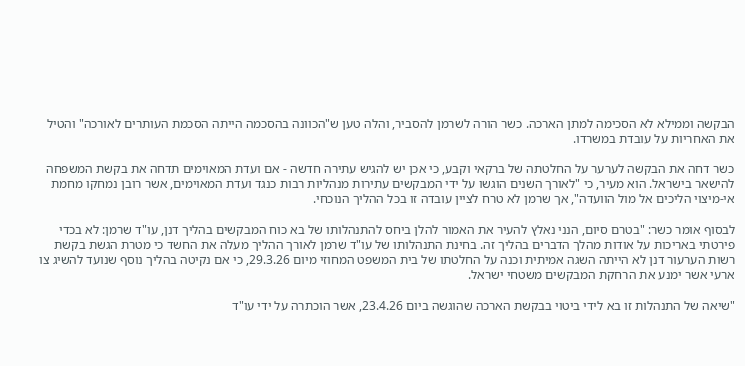הבקשה וממילא לא הסכימה למתן הארכה. כשר הורה לשרמן להסביר, והלה טען ש"הכוונה בהסכמה הייתה הסכמת העותרים לאורכה" והטיל את האחריות על עובדת במשרדו.

כשר דחה את הבקשה לערער על החלטתה של ברקאי וקבע, כי אכן יש להגיש עתירה חדשה - אם ועדת המאוימים תדחה את בקשת המשפחה להישאר בישראל. הוא מעיר, כי "לאורך השנים הוגשו על ידי המבקשים עתירות מנהליות רבות כנגד ועדת המאוימים, אשר רובן נמחקו מחמת אי-מיצוי הליכים אל מול הוועדה", אך שרמן לא טרח לציין עובדה זו בכל ההליך הנוכחי.

לבסוף אומר כשר: "בטרם סיום, הנני נאלץ להעיר את האמור להלן ביחס להתנהלותו של בא כוח המבקשים בהליך דנן, עו"ד שרמן: לא בכדי פירטתי באריכות על אודות מהלך הדברים בהליך זה. בחינת התנהלותו של עו"ד שרמן לאורך ההליך מעלה את החשד כי מטרת הגשת בקשת רשות הערעור דנן לא הייתה השגה אמיתית וכנה על החלטתו של בית המשפט המחוזי מיום 29.3.26, כי אם נקיטה בהליך נוסף שנועד להשיג צו ארעי אשר ימנע את הרחקת המבקשים משטחי ישראל.

"שיאה של התנהלות זו בא לידי ביטוי בבקשת הארכה שהוגשה ביום 23.4.26, אשר הוכתרה על ידי עו"ד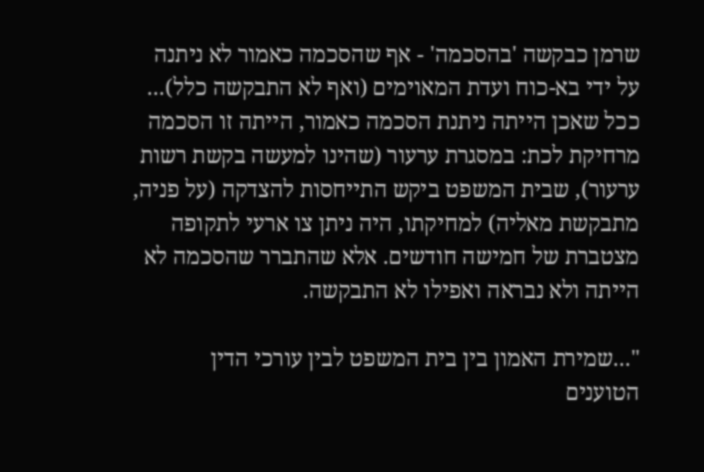שרמן כבקשה 'בהסכמה' - אף שהסכמה כאמור לא ניתנה על ידי בא-כוח ועדת המאוימים (ואף לא התבקשה כלל)... ככל שאכן הייתה ניתנת הסכמה כאמור, הייתה זו הסכמה מרחיקת לכת: במסגרת ערעור (שהינו למעשה בקשת רשות ערעור), שבית המשפט ביקש התייחסות להצדקה (על פניה, מתבקשת מאליה) למחיקתו, היה ניתן צו ארעי לתקופה מצטברת של חמישה חודשים. אלא שהתברר שהסכמה לא הייתה ולא נבראה ואפילו לא התבקשה.

"...שמירת האמון בין בית המשפט לבין עורכי הדין הטוענים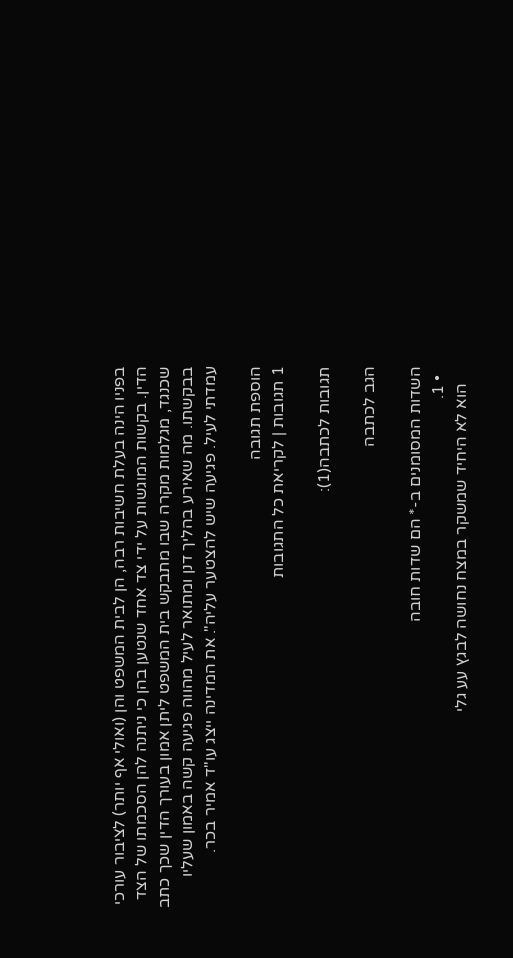בפניו הינה בעלת חשיבות רבה, הן לבית המשפט והן (ואולי אף יותר) לציבור עורכי הדין. בקשות המוגשות על ידי צד אחד שנטען בהן כי ניתנה להן הסכמתו של הצד שכנגד, מגלמות מקרה שבו מתבקש בית המשפט ליתן אמון בעורך הדין שכך כתב בבקשתו. מה שאירע בהליך דנן ומתואר לעיל מהווה פגיעה קשה באמון שעליו עמדתי לעיל. פגיעה שיש להצטער עליה". את המדינה ייצג עו"ד אמיר בכר.

הוספת תגובה
1 תגובות | לקריאת כל התגובות

תגובות לכתבה(1):

הגב לכתבה

השדות המסומנים ב-* הם שדות חובה
  • 1.
    הוא לא היחיד שמשקר במצח נחושה לבגץ עע גלי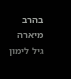בהרב מיארה גיל לימון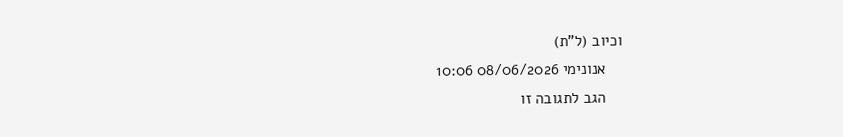וכיוב (ל"ת)
    אנונימי 08/06/2026 10:06
    הגב לתגובה זו